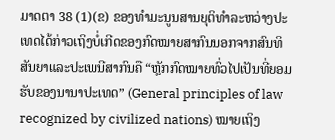ມາດຕາ 38 (1)(ຂ) ຂອງທໍາມະນູນສານຍຸຕິທໍາລະຫວ່າງປະເທດໄດ້ກ່າວເຖິງບໍ່ເກີດຂອງກົດໝາຍສາກົນນອກຈາກສົນທິສັນຍາແລະປະເພນີສາກົນຄື “ຫຼັກກົດໝາຍທົ່ວໄປເປັນທີ່ຍອມຮັບຂອງນານາປະເທດ” (General principles of law recognized by civilized nations) ໝາຍເຖິງ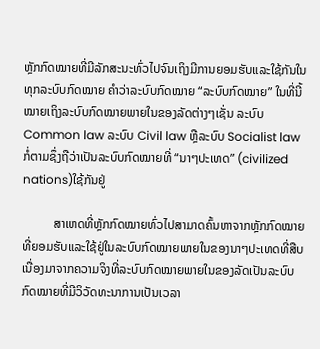ຫຼັກກົດໝາຍທີ່ມີລັກສະນະທົ່ວໄປຈົນເຖິງມີການຍອມຮັບແລະໃຊ້ກັນໃນທຸກລະບົບກົດໝາຍ ຄໍາວ່າລະບົບກົດໝາຍ “ລະບົບກົດໝາຍ” ໃນທີ່ນີ້ໝາຍເຖິງລະບົບກົດໝາຍພາຍໃນຂອງລັດຕ່າງໆເຊັ່ນ ລະບົບ Common law ລະບົບ Civil law ຫຼືລະບົບ Socialist law ກໍ່ຕາມຊຶ່ງຖືວ່າເປັນລະບົບກົດໝາຍທີ່ “ນາໆປະເທດ” (civilized nations)ໃຊ້ກັນຢູ່

          ສາເຫດທີ່ຫຼັກກົດໝາຍທົ່ວໄປສາມາດຄົ້ນຫາຈາກຫຼັກກົດໝາຍທີ່ຍອມຮັບແລະໃຊ້ຢູ່ໃນລະບົບກົດໝາຍພາຍໃນຂອງນາໆປະເທດທີ່ສືບເນື່ອງມາຈາກຄວາມຈິງທີ່ລະບົບກົດໝາຍພາຍໃນຂອງລັດເປັນລະບົບກົດໝາຍທີ່ມີວິວັດທະນາການເປັນເວລາ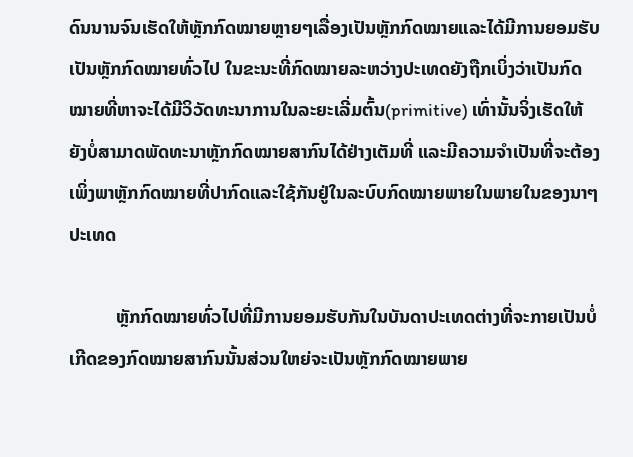ດົນນານຈົນເຮັດໃຫ້ຫຼັກກົດໝາຍຫຼາຍໆເລື່ອງເປັນຫຼັກກົດໝາຍແລະໄດ້ມີການຍອມຮັບເປັນຫຼັກກົດໝາຍທົ່ວໄປ ໃນຂະນະທີ່ກົດໝາຍລະຫວ່າງປະເທດຍັງຖືກເບິ່ງວ່າເປັນກົດໝາຍທີ່ຫາຈະໄດ້ມີວິວັດທະນາການໃນລະຍະເລີ່ມຕົ້ນ(primitive) ເທົ່ານັ້ນຈິ່ງເຮັດໃຫ້ຍັງບໍ່ສາມາດພັດທະນາຫຼັກກົດໝາຍສາກົນໄດ້ຢ່າງເຕັມທີ່ ແລະມີຄວາມຈຳເປັນທີ່ຈະຕ້ອງເພິ່ງພາຫຼັກກົດໝາຍທີ່ປາກົດແລະໃຊ້ກັນຢູ່ໃນລະບົບກົດໝາຍພາຍໃນພາຍໃນຂອງນາໆປະເທດ

          ຫຼັກກົດໝາຍທົ່ວໄປທີ່ມີການຍອມຮັບກັນໃນບັນດາປະເທດຕ່າງທີ່ຈະກາຍເປັນບໍ່ເກີດຂອງກົດໝາຍສາກົນນັ້ນສ່ວນໃຫຍ່ຈະເປັນຫຼັກກົດໝາຍພາຍ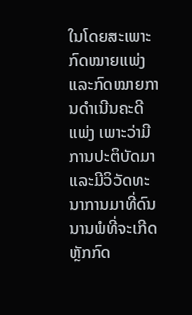ໃນໂດຍສະເພາະກົດໝາຍແພ່ງແລະກົດໝາຍການດຳເນີນຄະດີແພ່ງ ເພາະວ່າມີການປະຕິບັດມາແລະມີວິວັດທະນາການມາທີ່ດົນນານພໍທີ່ຈະເກີດຫຼັກກົດ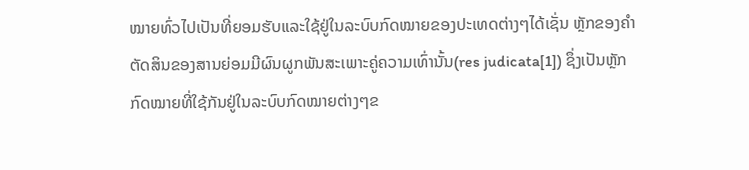ໝາຍທົ່ວໄປເປັນທີ່ຍອມຮັບແລະໃຊ້ຢູ່ໃນລະບົບກົດໝາຍຂອງປະເທດຕ່າງໆໄດ້ເຊັ່ນ ຫຼັກຂອງຄໍາຕັດສິນຂອງສານຍ່ອມມີຜົນຜູກພັນສະເພາະຄູ່ຄວາມເທົ່ານັ້ນ(res judicata[1]) ຊຶ່ງເປັນຫຼັກກົດໝາຍທີ່ໃຊ້ກັນຢູ່ໃນລະບົບກົດໝາຍຕ່າງໆຂ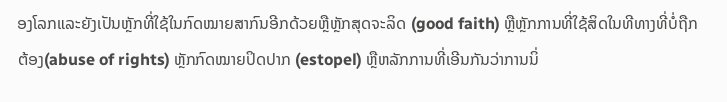ອງໂລກແລະຍັງເປັນຫຼັກທີ່ໃຊ້ໃນກົດໝາຍສາກົນອີກດ້ວຍຫຼືຫຼັກສຸດຈະລິດ (good faith) ຫຼືຫຼັກການທີ່ໃຊ້ສິດໃນທີທາງທີ່ບໍ່ຖືກຕ້ອງ(abuse of rights) ຫຼັກກົດໝາຍປິດປາກ (estopel) ຫຼືຫລັກການທີ່ເອີນກັນວ່າການນິ່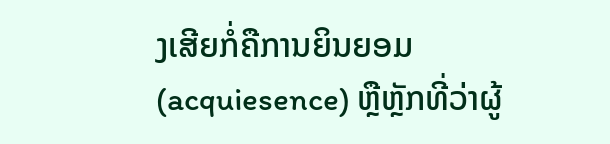ງເສີຍກໍ່ຄືການຍິນຍອມ (acquiesence) ຫຼືຫຼັກທີ່ວ່າຜູ້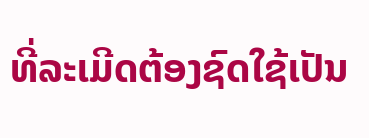ທີ່ລະເມີດຕ້ອງຊົດໃຊ້ເປັນ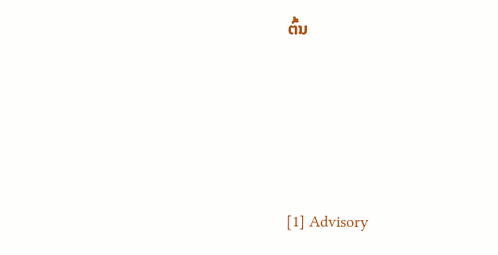ຕົ້ນ




[1] Advisory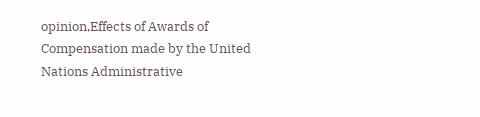opinion,Effects of Awards of Compensation made by the United Nations Administrative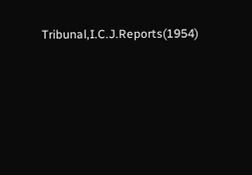Tribunal,I.C.J.Reports(1954)